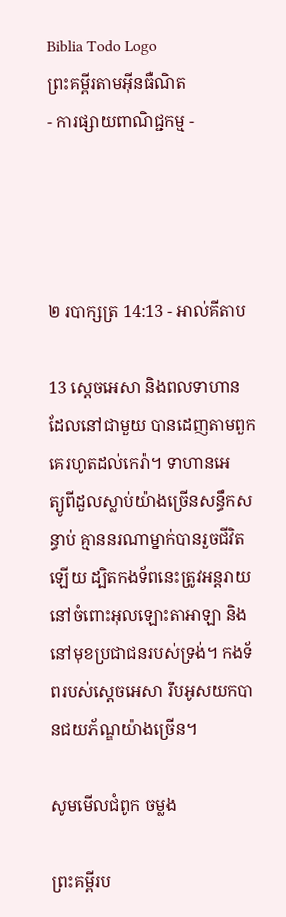Biblia Todo Logo
ព្រះគម្ពីរតាមអ៊ីនធឺណិត
- ការផ្សាយពាណិជ្ជកម្ម -




២ របា‌ក្សត្រ 14:13 - អាល់គីតាប

13 ស្តេចអេ‌សា និងពលទាហានដែលនៅជាមួយ បានដេញតាមពួកគេរហូតដល់កេរ៉ា។ ទាហានអេត្យូ‌ពីដួលស្លាប់យ៉ាងច្រើនសន្ធឹកសន្ធាប់ គ្មាននរណាម្នាក់បានរួចជីវិតឡើយ ដ្បិតកង‌ទ័ពនេះត្រូវអន្ត‌រាយ នៅចំពោះអុលឡោះ‌តាអាឡា និងនៅមុខប្រជា‌ជនរបស់ទ្រង់។ កង‌ទ័ពរបស់ស្តេចអេ‌សា រឹបអូសយកបានជយ‌ភ័ណ្ឌយ៉ាងច្រើន។

សូមមើលជំពូក ចម្លង

ព្រះគម្ពីរប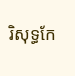រិសុទ្ធកែ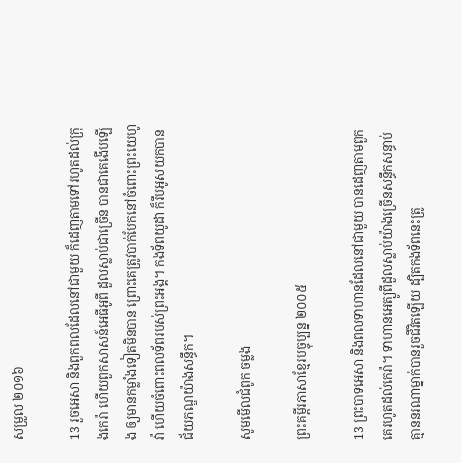សម្រួល ២០១៦

13 រួចអេសា និងពួកពលដែលនៅជា‌មួយ ក៏ដេញតាមទៅរហូតដល់ក្រុងកេរ៉ា ហើយពួកសាសន៍អេធី‌អូពី ដួលស្លាប់ជាច្រើន បានជាគេងើបឡើង ឲ្យមានកម្លាំងទៀតមិនបាន ព្រោះគេត្រូវបាក់បែកនៅចំពោះព្រះ‌យេហូវ៉ា ហើយចំពោះពល‌ទ័ពរបស់ព្រះ‌អង្គ។ កងទ័ពយូដា ក៏រឹបអូសយកបានជ័យ‌ភណ្ឌយ៉ាងសន្ធឹក។

សូមមើលជំពូក ចម្លង

ព្រះគម្ពីរភាសាខ្មែរបច្ចុប្បន្ន ២០០៥

13 ព្រះ‌បាទអេ‌សា និងពលទាហានដែលនៅជាមួយ បានដេញតាមពួកគេរហូតដល់កេរ៉ា។ ទាហានអេត្យូ‌ពីដួលស្លាប់យ៉ាងច្រើនសន្ធឹកសន្ធាប់ គ្មាននរណាម្នាក់បានរួចជីវិតឡើយ ដ្បិតកង‌ទ័ពនេះត្រូ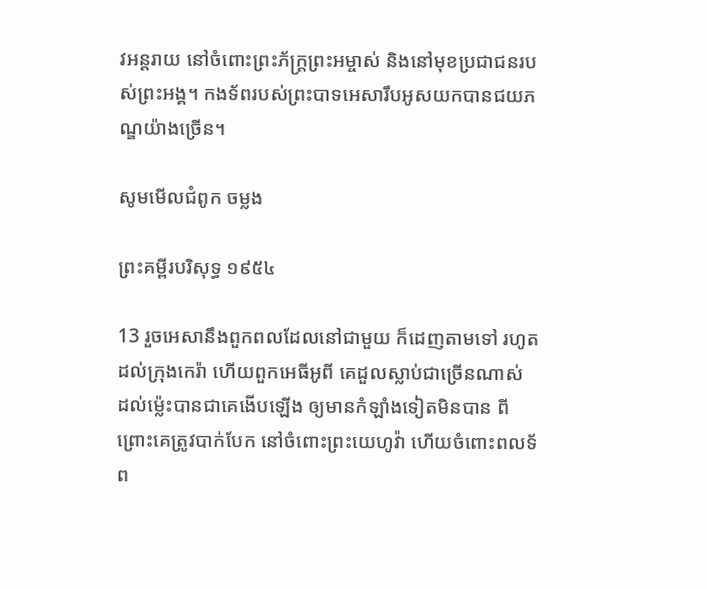វអន្តរាយ នៅចំពោះព្រះ‌ភ័ក្ត្រព្រះ‌អម្ចាស់ និងនៅមុខប្រជា‌ជនរបស់ព្រះអង្គ។ កង‌ទ័ពរបស់ព្រះ‌បាទអេ‌សារឹបអូសយកបានជយ‌ភណ្ឌយ៉ាងច្រើន។

សូមមើលជំពូក ចម្លង

ព្រះគម្ពីរបរិសុទ្ធ ១៩៥៤

13 រួចអេសានឹងពួកពលដែលនៅជាមួយ ក៏ដេញតាមទៅ រហូតដល់ក្រុងកេរ៉ា ហើយពួកអេធី‌អូពី គេដួលស្លាប់ជាច្រើនណាស់ ដល់ម៉្លេះបានជាគេងើបឡើង ឲ្យមានកំឡាំងទៀតមិនបាន ពីព្រោះគេត្រូវបាក់បែក នៅចំពោះព្រះ‌យេហូវ៉ា ហើយចំពោះពល‌ទ័ព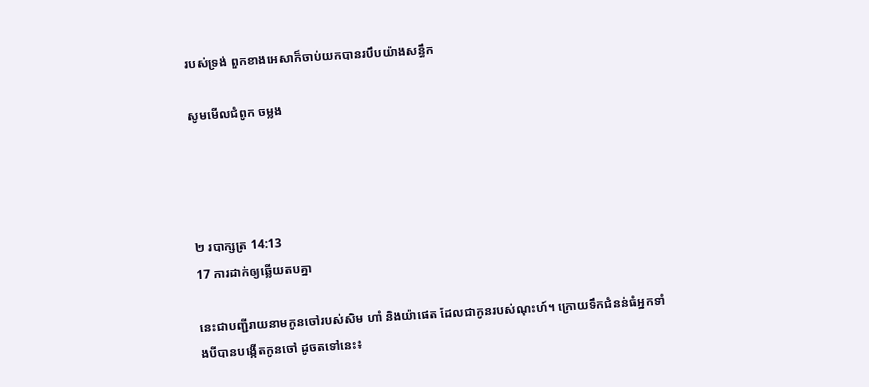របស់ទ្រង់ ពួកខាងអេសាក៏ចាប់យកបានរបឹបយ៉ាងសន្ធឹក

សូមមើលជំពូក ចម្លង




២ របា‌ក្សត្រ 14:13
17 ការដាក់ឲ្យឆ្លើយតបគ្នា

នេះជាបញ្ជីរាយនាមកូនចៅរបស់សិម ហាំ និងយ៉ាផេត ដែលជាកូនរបស់ណុះហ៍។ ក្រោយទឹកជំនន់ធំអ្នកទាំងបីបានបង្កើតកូនចៅ ដូចតទៅនេះ៖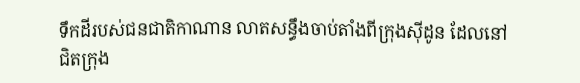ទឹកដីរបស់ជន‌ជាតិកាណាន លាតសន្ធឹងចាប់តាំងពីក្រុងស៊ីដូន ដែលនៅជិតក្រុង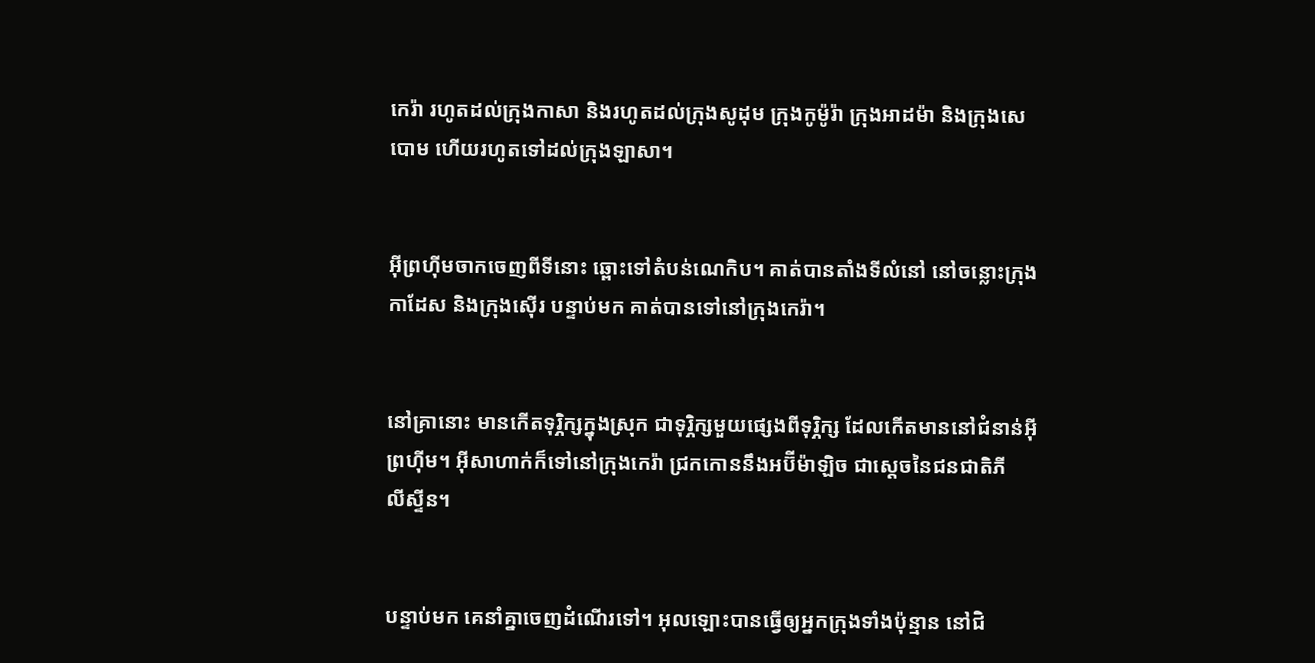កេរ៉ា រហូតដល់ក្រុងកាសា និងរហូតដល់ក្រុងសូដុម ក្រុងកូម៉ូ‌រ៉ា ក្រុងអាដម៉ា និងក្រុងសេបោម ហើយរហូតទៅដល់ក្រុងឡាសា។


អ៊ីព្រហ៊ីមចាកចេញពីទីនោះ ឆ្ពោះទៅតំបន់ណេកិប។ គាត់បានតាំងទីលំនៅ នៅចន្លោះក្រុងកាដែស និងក្រុងស៊ើរ បន្ទាប់មក គាត់បានទៅនៅក្រុងកេរ៉ា។


នៅគ្រានោះ មានកើតទុរ្ភិក្សក្នុងស្រុក ជាទុរ្ភិក្សមួយផ្សេងពីទុរ្ភិក្ស ដែលកើតមាននៅជំនាន់អ៊ីព្រហ៊ីម។ អ៊ីសា‌ហាក់ក៏ទៅនៅក្រុងកេរ៉ា ជ្រកកោននឹងអប៊ីម៉ា‌ឡិច ជាស្តេចនៃជន‌ជាតិភីលី‌ស្ទីន។


បន្ទាប់មក គេនាំគ្នាចេញដំណើរទៅ។ អុលឡោះបានធ្វើឲ្យអ្នកក្រុងទាំងប៉ុន្មាន នៅជិ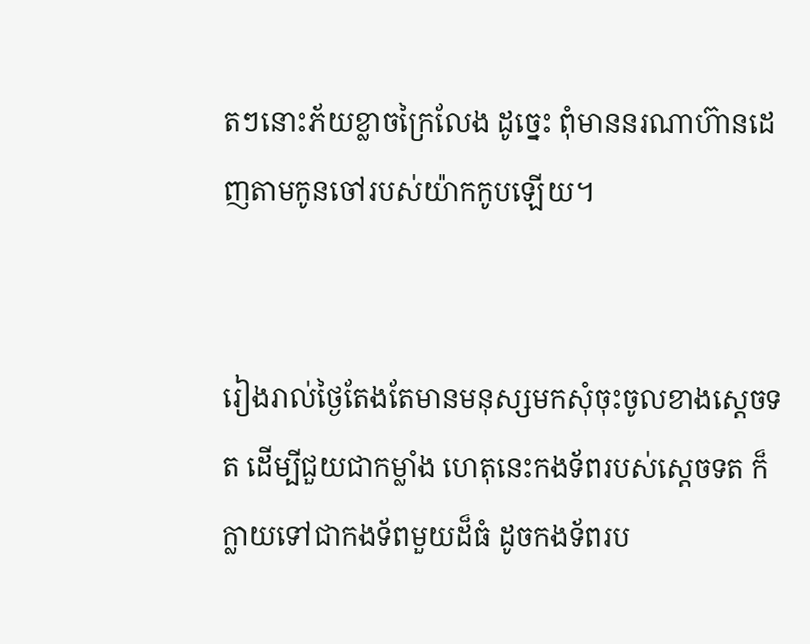តៗនោះភ័យខ្លាចក្រៃលែង ដូច្នេះ ពុំមាននរណាហ៊ានដេញតាមកូនចៅរបស់យ៉ាកកូបឡើយ។


រៀងរាល់ថ្ងៃតែងតែមានមនុស្សមកសុំចុះចូលខាងស្តេចទត ដើម្បីជួយជាកម្លាំង ហេតុនេះកង‌ទ័ពរបស់ស្តេចទត ក៏ក្លាយទៅជាកង‌ទ័ពមួយដ៏ធំ ដូចកង‌ទ័ពរប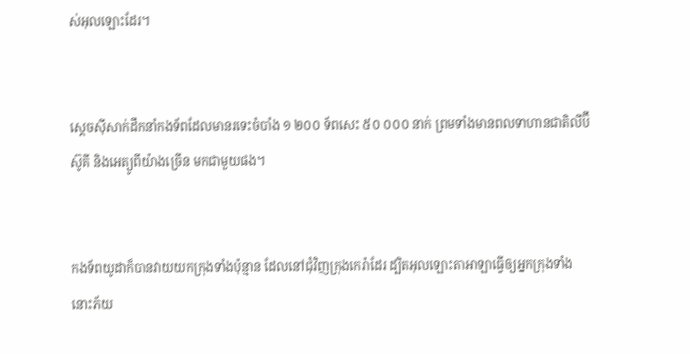ស់អុលឡោះដែរ។


ស្តេចស៊ីសាក់ដឹកនាំកង‌ទ័ពដែលមានរទេះចំបាំង ១ ២០០ ទ័ពសេះ ៥០ ០០០ នាក់ ព្រមទាំងមានពលទាហានជាតិលីប៊ី ស៊ូគី និងអេត្យូ‌ពីយ៉ាងច្រើន មកជាមួយផង។


កង‌ទ័ពយូដាក៏បានវាយយកក្រុងទាំងប៉ុន្មាន ដែលនៅជុំ‌វិញក្រុងកេរ៉ាដែរ ដ្បិតអុលឡោះ‌តាអាឡាធ្វើឲ្យអ្នកក្រុងទាំងនោះភ័យ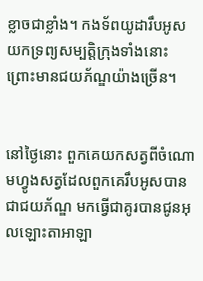ខ្លាចជាខ្លាំង។ កង‌ទ័ពយូដារឹបអូសយកទ្រព្យសម្បត្តិក្រុងទាំងនោះ ព្រោះមានជយ‌ភ័ណ្ឌយ៉ាងច្រើន។


នៅថ្ងៃនោះ ពួកគេយកសត្វពីចំណោមហ្វូងសត្វដែលពួកគេរឹបអូសបានជាជយ‌ភ័ណ្ឌ មកធ្វើជាគូរបានជូនអុលឡោះ‌តាអាឡា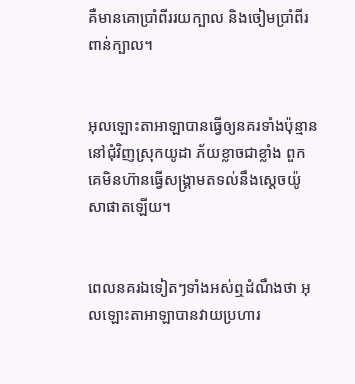គឺមានគោប្រាំពីររយក្បាល និងចៀមប្រាំពីរពាន់ក្បាល។


អុលឡោះ‌តាអាឡាបានធ្វើឲ្យនគរទាំងប៉ុន្មាន នៅជុំ‌វិញស្រុកយូដា ភ័យខ្លាចជាខ្លាំង ពួកគេមិនហ៊ានធ្វើសង្គ្រាមតទល់នឹងស្តេចយ៉ូសា‌ផាតឡើយ។


ពេលនគរឯទៀតៗទាំងអស់ឮដំណឹងថា អុលឡោះ‌តាអាឡាបានវាយប្រហារ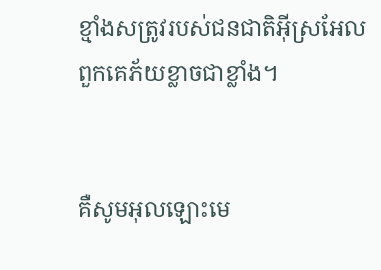ខ្មាំងសត្រូវរបស់ជន‌ជាតិអ៊ីស្រ‌អែល ពួកគេភ័យខ្លាចជាខ្លាំង។


គឺសូមអុលឡោះមេ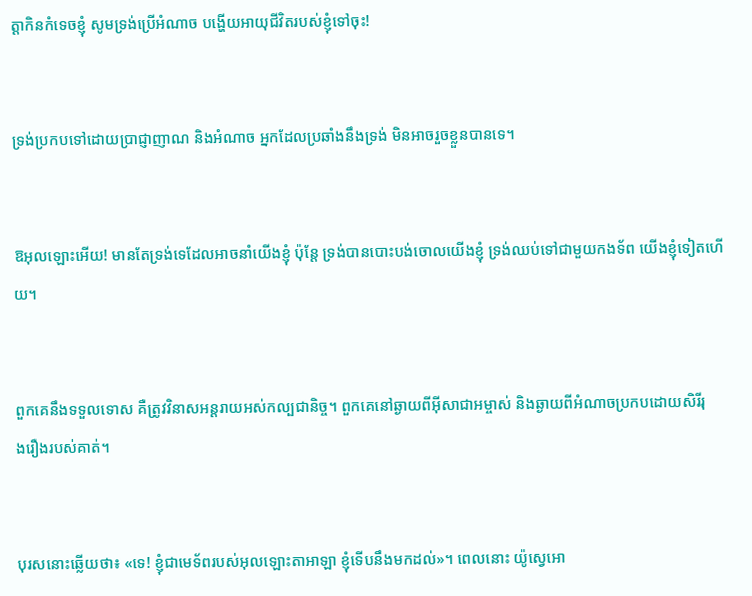ត្តាកិនកំទេចខ្ញុំ សូមទ្រង់ប្រើអំណាច បង្ហើយអាយុជីវិតរបស់ខ្ញុំទៅចុះ!


ទ្រង់ប្រកបទៅដោយប្រាជ្ញា‌ញាណ និងអំណាច អ្នកដែលប្រឆាំងនឹងទ្រង់ មិនអាចរួចខ្លួនបានទេ។


ឱអុលឡោះអើយ! មានតែទ្រង់ទេដែលអាចនាំយើងខ្ញុំ ប៉ុន្តែ ទ្រង់បានបោះបង់ចោលយើងខ្ញុំ ទ្រង់ឈប់ទៅជាមួយកង‌ទ័ព យើងខ្ញុំទៀតហើយ។


ពួកគេនឹងទទួលទោស គឺត្រូវវិនាសអន្ដរាយអស់‌កល្បជា‌និច្ច។ ពួកគេនៅឆ្ងាយពីអ៊ីសា‌ជាអម្ចាស់ និងឆ្ងាយពីអំណាចប្រកបដោយសិរី‌រុង‌រឿងរបស់គាត់។


បុរសនោះឆ្លើយថា៖ «ទេ! ខ្ញុំជាមេ‌ទ័ពរបស់អុលឡោះ‌តាអាឡា ខ្ញុំទើបនឹងមកដល់»។ ពេលនោះ យ៉ូស្វេអោ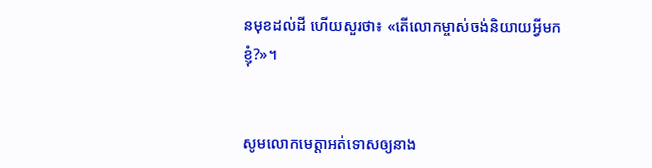នមុខដល់ដី ហើយសួរថា៖ «តើលោកម្ចាស់ចង់និយាយអ្វីមកខ្ញុំ?»។


សូមលោកមេត្តាអត់ទោសឲ្យនាង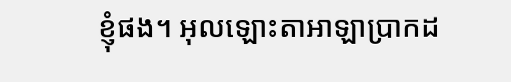ខ្ញុំផង។ អុលឡោះ‌តាអាឡាប្រាកដ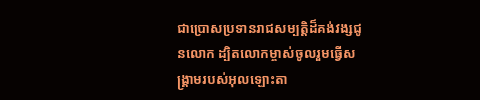ជាប្រោសប្រទានរាជសម្បត្តិដ៏គង់វង្សជូនលោក ដ្បិតលោកម្ចាស់ចូលរួមធ្វើសង្គ្រាមរបស់អុលឡោះ‌តា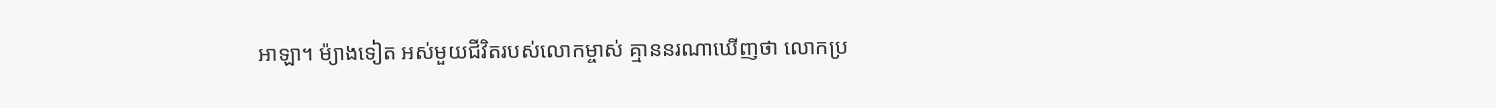អាឡា។ ម៉្យាងទៀត អស់មួយជីវិតរបស់លោកម្ចាស់ គ្មាននរណាឃើញថា លោកប្រ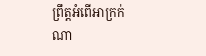ព្រឹត្តអំពើអាក្រក់ណា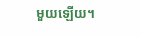មួយឡើយ។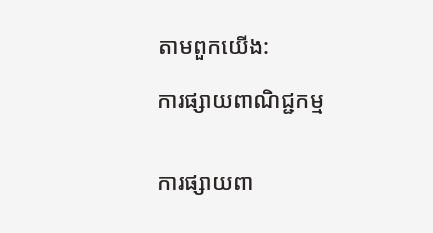តាមពួកយើង:

ការផ្សាយពាណិជ្ជកម្ម


ការផ្សាយពា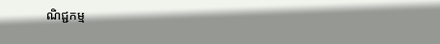ណិជ្ជកម្ម